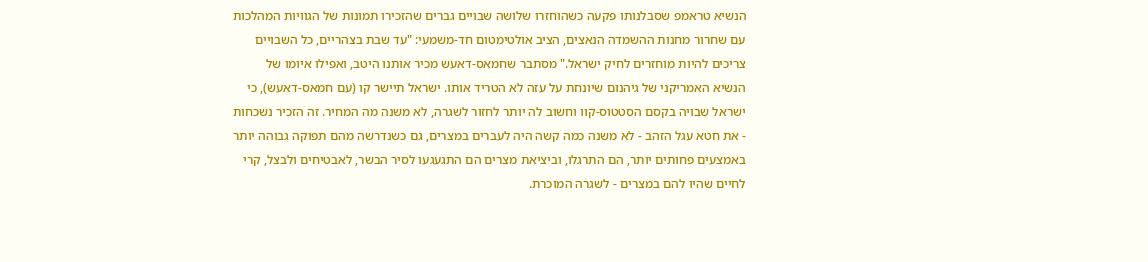הנשיא טראמפ שסבלנותו פקעה כשהוחזרו שלושה שבויים גברים שהזכירו תמונות של הגוויות המהלכות עם שחרור מחנות ההשמדה הנאצים, הציב אולטימטום חד-משמעי: "עד שבת בצהריים, כל השבויים צריכים להיות מוחזרים לחיק ישראל." מסתבר שחמאס-דאעש מכיר אותנו היטב, ואפילו איומו של הנשיא האמריקני של גיהנום שיונחת על עזה לא הטריד אותו. ישראל תיישר קו (עם חמאס-דאעש), כי ישראל שבויה בקסם הסטטוס-קוו וחשוב לה יותר לחזור לשגרה, לא משנה מה המחיר. זה הזכיר נשכחות - את חטא עגל הזהב - לא משנה כמה קשה היה לעברים במצרים, גם כשנדרשה מהם תפוקה גבוהה יותר באמצעים פחותים יותר, הם התרגלו, וביציאת מצרים הם התגעגעו לסיר הבשר, לאבטיחים ולבצל, קרי לחיים שהיו להם במצרים - לשגרה המוכרת.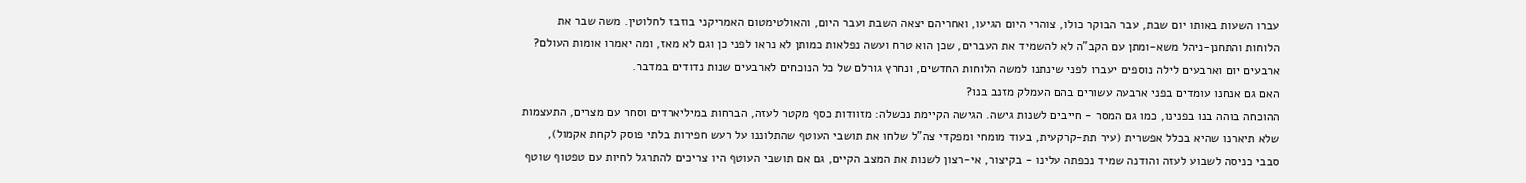עברו השעות באותו יום שבת, עבר הבוקר כולו, צוהרי היום הגיעו, ואחריהם יצאה השבת ועבר היום, והאולטימטום האמריקני בוזבז לחלוטין. משה שבר את הלוחות והתחנן-ניהל משא-ומתן עם הקב"ה לא להשמיד את העברים, שכן הוא טרח ועשה נפלאות כמותן לא נראו לפני כן וגם לא מאז, ומה יאמרו אומות העולם? ארבעים יום וארבעים לילה נוספים יעברו לפני שינתנו למשה הלוחות החדשים, ונחרץ גורלם של כל הנוכחים לארבעים שנות נדודים במדבר.
האם גם אנחנו עומדים בפני ארבעה עשורים בהם העמלק מזנב בנו?
ההוכחה בוהה בנו בפנינו, כמו גם המסר - חייבים לשנות גישה. הגישה הקיימת נכשלה: מזוודות כסף מקטר לעזה, הברחות במיליארדים וסחר עם מצרים, התעצמות שלא תיארנו שהיא בכלל אפשרית (עיר תת-קרקעית, בעוד מומחי ומפקדי צה"ל שלחו את תושבי העוטף שהתלוננו על רעש חפירות בלתי פוסק לקחת אקמול), סבבי כניסה לשבוע לעזה והודנה שמיד נכפתה עלינו - בקיצור, אי-רצון לשנות את המצב הקיים, גם אם תושבי העוטף היו צריכים להתרגל לחיות עם טפטוף שוטף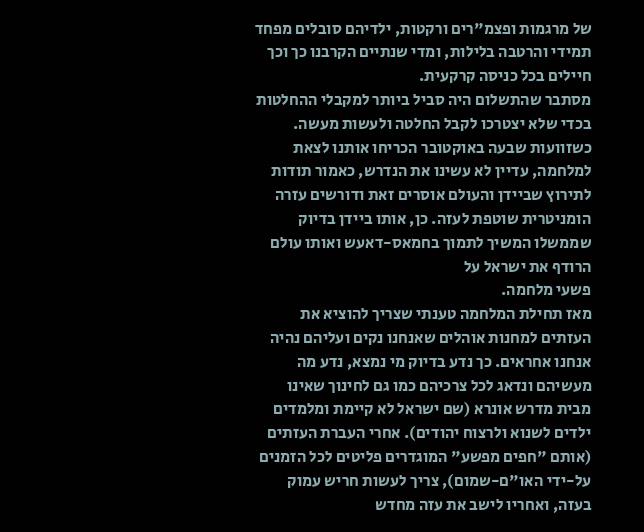של מרגמות ופצמ"רים ורקטות, ילדיהם סובלים מפחד תמידי והרטבה בלילות, ומדי שנתיים הקרבנו כך וכך חיילים בכל כניסה קרקעית.
מסתבר שהתשלום היה סביל ביותר למקבלי ההחלטות בכדי שלא יצטרכו לקבל החלטה ולעשות מעשה. כשזוועות שבעה באוקטובר הכריחו אותנו לצאת למלחמה, עדיין לא עשינו את הנדרש, כאמור תודות לתירוץ שביידן והעולם אוסרים זאת ודורשים עזרה הומניטרית שוטפת לעזה. כן, אותו ביידן בדיוק שממשלו המשיך לתמוך בחמאס-דאעש ואותו עולם הרודף את ישראל על
פשעי מלחמה.
מאז תחילת המלחמה טענתי שצריך להוציא את העזתים למחנות אוהלים שאנחנו נקים ועליהם נהיה אנחנו אחראים. כך נדע בדיוק מי נמצא, נדע מה מעשיהם ונדאג לכל צרכיהם כמו גם לחינוך שאינו מבית מדרש אונרא (שם ישראל לא קיימת ומלמדים ילדים לשנוא ולרצוח יהודים). אחרי העברת העזתים (אותם "חפים מפשע" המוגדרים פליטים לכל הזמנים על-ידי האו"ם-שמום), צריך לעשות חריש עמוק בעזה, ואחריו לישב את עזה מחדש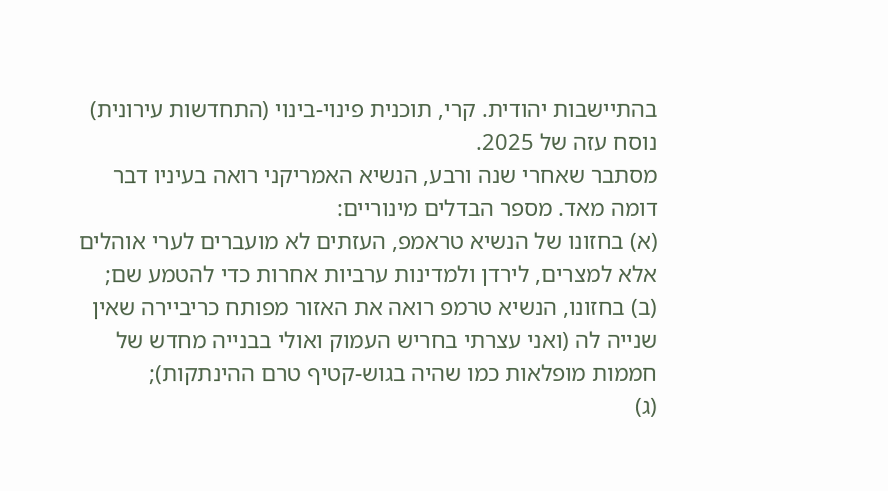בהתיישבות יהודית. קרי, תוכנית פינוי-בינוי (התחדשות עירונית) נוסח עזה של 2025.
מסתבר שאחרי שנה ורבע, הנשיא האמריקני רואה בעיניו דבר דומה מאד. מספר הבדלים מינוריים:
(א) בחזונו של הנשיא טראמפ, העזתים לא מועברים לערי אוהלים אלא למצרים, לירדן ולמדינות ערביות אחרות כדי להטמע שם;
(ב) בחזונו, הנשיא טרמפ רואה את האזור מפותח כריביירה שאין שנייה לה (ואני עצרתי בחריש העמוק ואולי בבנייה מחדש של חממות מופלאות כמו שהיה בגוש-קטיף טרם ההינתקות);
(ג)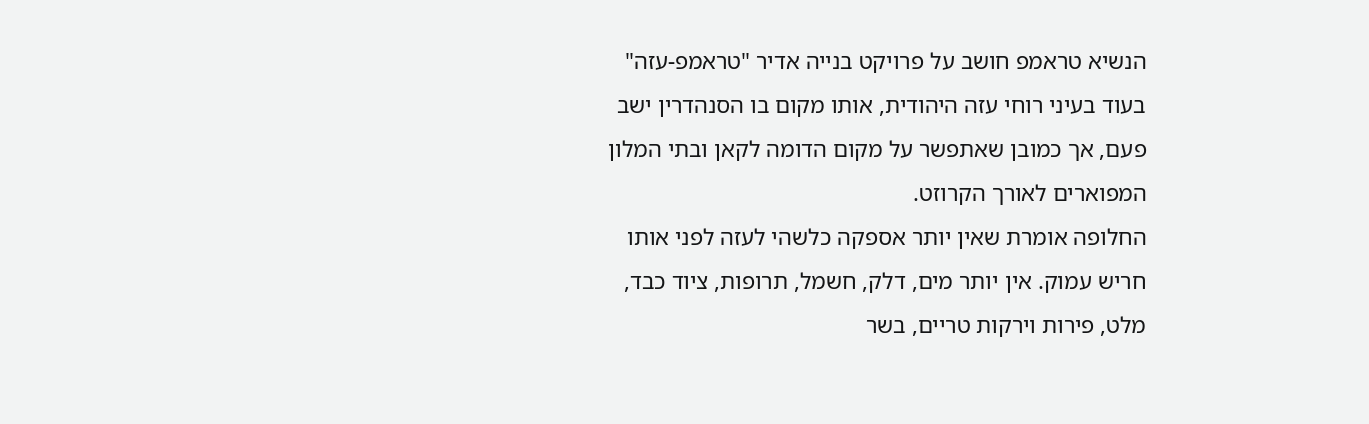הנשיא טראמפ חושב על פרויקט בנייה אדיר "טראמפ-עזה" בעוד בעיני רוחי עזה היהודית, אותו מקום בו הסנהדרין ישב פעם, אך כמובן שאתפשר על מקום הדומה לקאן ובתי המלון המפוארים לאורך הקרוזט.
החלופה אומרת שאין יותר אספקה כלשהי לעזה לפני אותו חריש עמוק. אין יותר מים, דלק, חשמל, תרופות, ציוד כבד, מלט, פירות וירקות טריים, בשר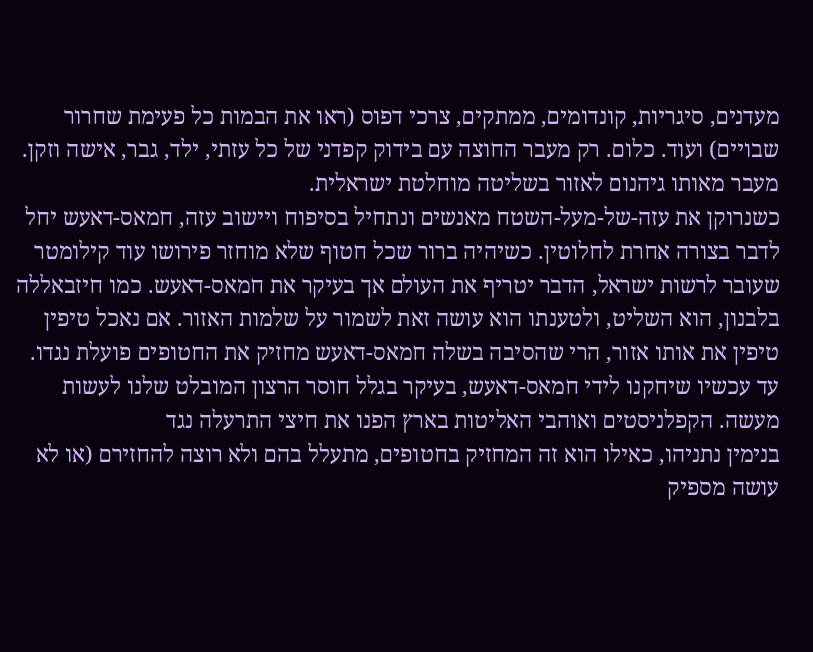מעדנים, סיגריות, קונדומים, ממתקים, צרכי דפוס (ראו את הבמות כל פעימת שחרור שבויים) ועוד. כלום. רק מעבר החוצה עם בידוק קפדני של כל עזתי, ילד, גבר, אישה וזקן. מעבר מאותו גיהנום לאזור בשליטה מוחלטת ישראלית.
כשנרוקן את עזה-של-מעל-השטח מאנשים ונתחיל בסיפוח ויישוב עזה, חמאס-דאעש יחל לדבר בצורה אחרת לחלוטין. כשיהיה ברור שכל חטוף שלא מוחזר פירושו עוד קילומטר שעובר לרשות ישראל, הדבר יטריף את העולם אך בעיקר את חמאס-דאעש. כמו חיזבאללה בלבנון, הוא השליט, ולטענתו הוא עושה זאת לשמור על שלמות האזור. אם נאכל טיפין טיפין את אותו אזור, הרי שהסיבה בשלה חמאס-דאעש מחזיק את החטופים פועלת נגדו.
עד עכשיו שיחקנו לידי חמאס-דאעש, בעיקר בגלל חוסר הרצון המובלט שלנו לעשות מעשה. הקפלניסטים ואוהבי האליטות בארץ הפנו את חיצי התרעלה נגד
בנימין נתניהו, כאילו הוא זה המחזיק בחטופים, מתעלל בהם ולא רוצה להחזירם (או לא עושה מספיק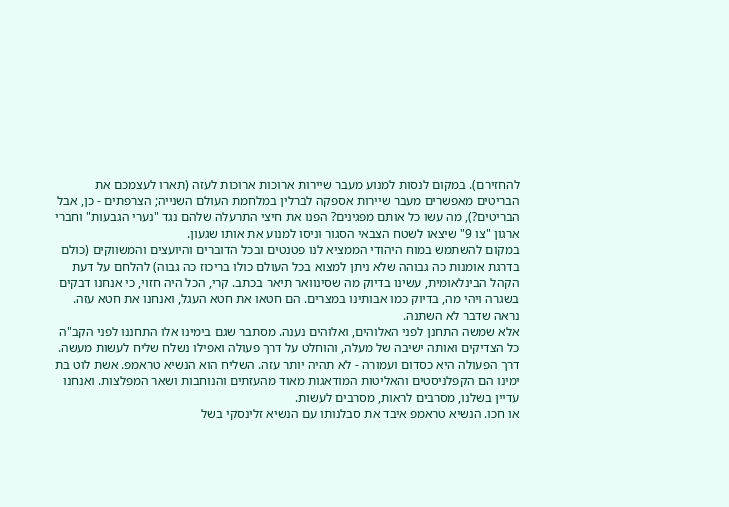להחזירם). במקום לנסות למנוע מעבר שיירות ארוכות ארוכות לעזה (תארו לעצמכם את הבריטים מאפשרים מעבר שיירות אספקה לברלין במלחמת העולם השנייה; הצרפתים - כן, אבל הבריטים?), מה עשו כל אותם מפגינים? הפנו את חיצי התרעלה שלהם נגד "נערי הגבעות" וחברי ארגון "צו 9" שיצאו לשטח הצבאי הסגור וניסו למנוע את אותו שגעון.
במקום להשתמש במוח היהודי הממציא לנו פטנטים ובכל הדוברים והיועצים והמשווקים (כולם בדרגת אומנות כה גבוהה שלא ניתן למצוא בכל העולם כולו בריכוז כה גבוה) להלחם על דעת הקהל הבינלאומית, עשינו בדיוק מה שסינוואר תיאר בכתב. קרי, הכל היה חזוי, כי אנחנו דבקים בשגרה ויהי מה, בדיוק כמו אבותינו במצרים. הם חטאו את חטא העגל, ואנחנו את חטא עזה. נראה שדבר לא השתנה.
אלא שמשה התחנן לפני האלוהים, ואלוהים נענה. מסתבר שגם בימינו אלו התחננו לפני הקב"ה כל הצדיקים ואותה ישיבה של מעלה, והוחלט על דרך פעולה ואפילו נשלח שליח לעשות מעשה. דרך הפעולה היא כסדום ועמורה - לא תהיה יותר עזה. השליח הוא הנשיא טראמפ. אשת לוט בת ימינו הם הקפלניסטים והאליטות המודאגות מאוד מהעזתים והנוחבות ושאר המפלצות. ואנחנו עדיין בשלנו, מסרבים לראות, מסרבים לעשות.
או חכו. הנשיא טראמפ איבד את סבלנותו עם הנשיא זלינסקי בשל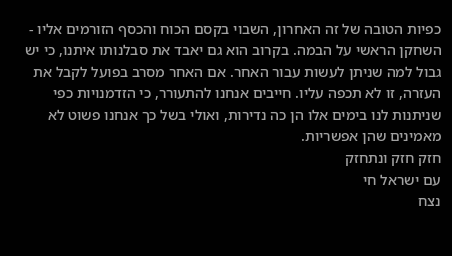כפיות הטובה של זה האחרון, השבוי בקסם הכוח והכסף הזורמים אליו - השחקן הראשי על הבמה. בקרוב הוא גם יאבד את סבלנותו איתנו, כי יש גבול למה שניתן לעשות עבור האחר. אם האחר מסרב בפועל לקבל את העזרה, זו לא תכפה עליו. חייבים אנחנו להתעורר, כי הזדמנויות כפי שניתנות לנו בימים אלו הן כה נדירות, ואולי בשל כך אנחנו פשוט לא מאמינים שהן אפשריות.
חזק חזק ונתחזק
עם ישראל חי
נצח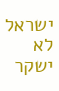ישראל לא ישקר